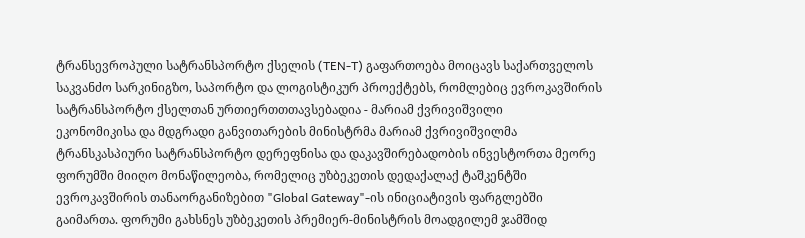ტრანსევროპული სატრანსპორტო ქსელის (TEN-T) გაფართოება მოიცავს საქართველოს საკვანძო სარკინიგზო, საპორტო და ლოგისტიკურ პროექტებს, რომლებიც ევროკავშირის სატრანსპორტო ქსელთან ურთიერთთთავსებადია - მარიამ ქვრივიშვილი
ეკონომიკისა და მდგრადი განვითარების მინისტრმა მარიამ ქვრივიშვილმა ტრანსკასპიური სატრანსპორტო დერეფნისა და დაკავშირებადობის ინვესტორთა მეორე ფორუმში მიიღო მონაწილეობა, რომელიც უზბეკეთის დედაქალაქ ტაშკენტში ევროკავშირის თანაორგანიზებით "Global Gateway"-ის ინიციატივის ფარგლებში გაიმართა. ფორუმი გახსნეს უზბეკეთის პრემიერ-მინისტრის მოადგილემ ჯამშიდ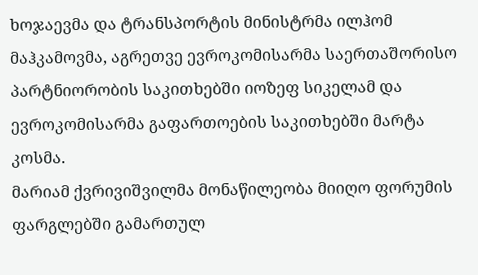ხოჯაევმა და ტრანსპორტის მინისტრმა ილჰომ მაჰკამოვმა, აგრეთვე ევროკომისარმა საერთაშორისო პარტნიორობის საკითხებში იოზეფ სიკელამ და ევროკომისარმა გაფართოების საკითხებში მარტა კოსმა.
მარიამ ქვრივიშვილმა მონაწილეობა მიიღო ფორუმის ფარგლებში გამართულ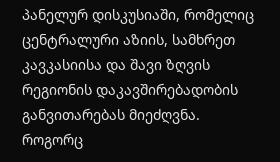პანელურ დისკუსიაში, რომელიც ცენტრალური აზიის, სამხრეთ კავკასიისა და შავი ზღვის რეგიონის დაკავშირებადობის განვითარებას მიეძღვნა.
როგორც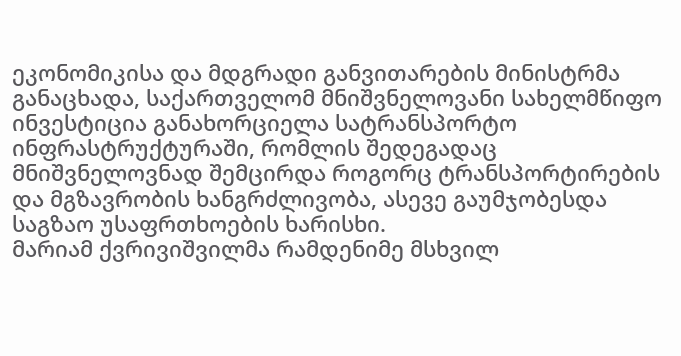ეკონომიკისა და მდგრადი განვითარების მინისტრმა განაცხადა, საქართველომ მნიშვნელოვანი სახელმწიფო ინვესტიცია განახორციელა სატრანსპორტო ინფრასტრუქტურაში, რომლის შედეგადაც მნიშვნელოვნად შემცირდა როგორც ტრანსპორტირების და მგზავრობის ხანგრძლივობა, ასევე გაუმჯობესდა საგზაო უსაფრთხოების ხარისხი.
მარიამ ქვრივიშვილმა რამდენიმე მსხვილ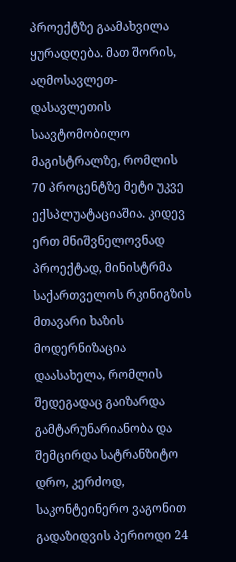პროექტზე გაამახვილა ყურადღება. მათ შორის, აღმოსავლეთ-დასავლეთის საავტომობილო მაგისტრალზე, რომლის 70 პროცენტზე მეტი უკვე ექსპლუატაციაშია. კიდევ ერთ მნიშვნელოვნად პროექტად, მინისტრმა საქართველოს რკინიგზის მთავარი ხაზის მოდერნიზაცია დაასახელა, რომლის შედეგადაც გაიზარდა გამტარუნარიანობა და შემცირდა სატრანზიტო დრო, კერძოდ, საკონტეინერო ვაგონით გადაზიდვის პერიოდი 24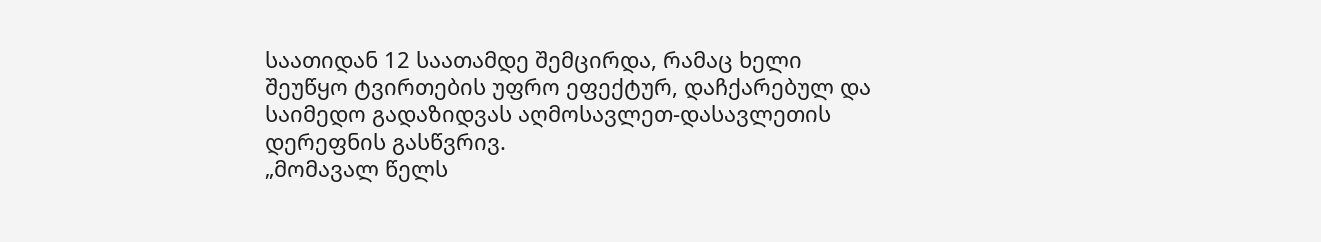საათიდან 12 საათამდე შემცირდა, რამაც ხელი შეუწყო ტვირთების უფრო ეფექტურ, დაჩქარებულ და საიმედო გადაზიდვას აღმოსავლეთ-დასავლეთის დერეფნის გასწვრივ.
„მომავალ წელს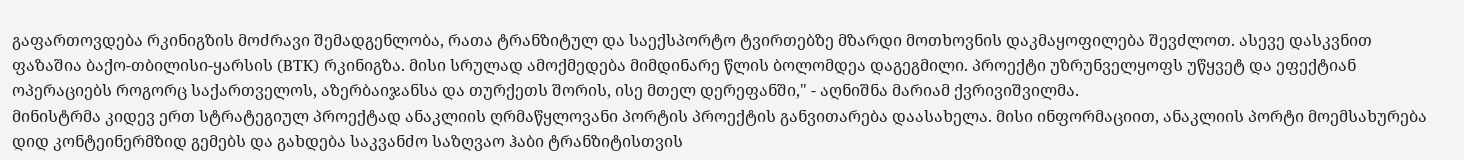გაფართოვდება რკინიგზის მოძრავი შემადგენლობა, რათა ტრანზიტულ და საექსპორტო ტვირთებზე მზარდი მოთხოვნის დაკმაყოფილება შევძლოთ. ასევე დასკვნით ფაზაშია ბაქო-თბილისი-ყარსის (BTK) რკინიგზა. მისი სრულად ამოქმედება მიმდინარე წლის ბოლომდეა დაგეგმილი. პროექტი უზრუნველყოფს უწყვეტ და ეფექტიან ოპერაციებს როგორც საქართველოს, აზერბაიჯანსა და თურქეთს შორის, ისე მთელ დერეფანში," - აღნიშნა მარიამ ქვრივიშვილმა.
მინისტრმა კიდევ ერთ სტრატეგიულ პროექტად ანაკლიის ღრმაწყლოვანი პორტის პროექტის განვითარება დაასახელა. მისი ინფორმაციით, ანაკლიის პორტი მოემსახურება დიდ კონტეინერმზიდ გემებს და გახდება საკვანძო საზღვაო ჰაბი ტრანზიტისთვის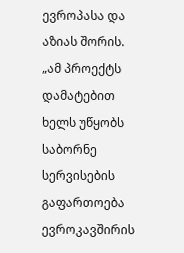ევროპასა და აზიას შორის. „ამ პროექტს დამატებით ხელს უწყობს საბორნე სერვისების გაფართოება ევროკავშირის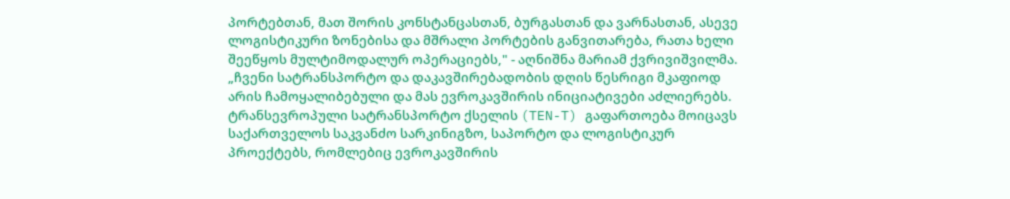პორტებთან, მათ შორის კონსტანცასთან, ბურგასთან და ვარნასთან, ასევე ლოგისტიკური ზონებისა და მშრალი პორტების განვითარება, რათა ხელი შეეწყოს მულტიმოდალურ ოპერაციებს," - აღნიშნა მარიამ ქვრივიშვილმა.
„ჩვენი სატრანსპორტო და დაკავშირებადობის დღის წესრიგი მკაფიოდ არის ჩამოყალიბებული და მას ევროკავშირის ინიციატივები აძლიერებს. ტრანსევროპული სატრანსპორტო ქსელის (TEN-T) გაფართოება მოიცავს საქართველოს საკვანძო სარკინიგზო, საპორტო და ლოგისტიკურ პროექტებს, რომლებიც ევროკავშირის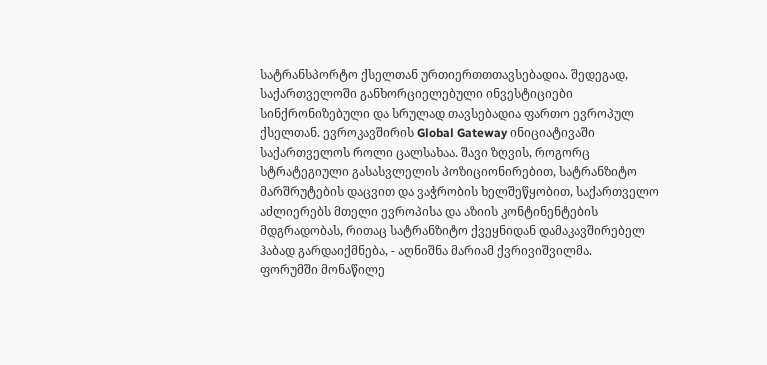სატრანსპორტო ქსელთან ურთიერთთთავსებადია. შედეგად, საქართველოში განხორციელებული ინვესტიციები სინქრონიზებული და სრულად თავსებადია ფართო ევროპულ ქსელთან. ევროკავშირის Global Gateway ინიციატივაში საქართველოს როლი ცალსახაა. შავი ზღვის, როგორც სტრატეგიული გასასვლელის პოზიციონირებით, სატრანზიტო მარშრუტების დაცვით და ვაჭრობის ხელშეწყობით, საქართველო აძლიერებს მთელი ევროპისა და აზიის კონტინენტების მდგრადობას, რითაც სატრანზიტო ქვეყნიდან დამაკავშირებელ ჰაბად გარდაიქმნება, - აღნიშნა მარიამ ქვრივიშვილმა.
ფორუმში მონაწილე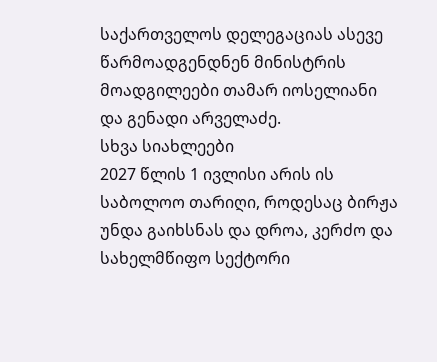საქართველოს დელეგაციას ასევე წარმოადგენდნენ მინისტრის მოადგილეები თამარ იოსელიანი და გენადი არველაძე.
სხვა სიახლეები
2027 წლის 1 ივლისი არის ის საბოლოო თარიღი, როდესაც ბირჟა უნდა გაიხსნას და დროა, კერძო და სახელმწიფო სექტორი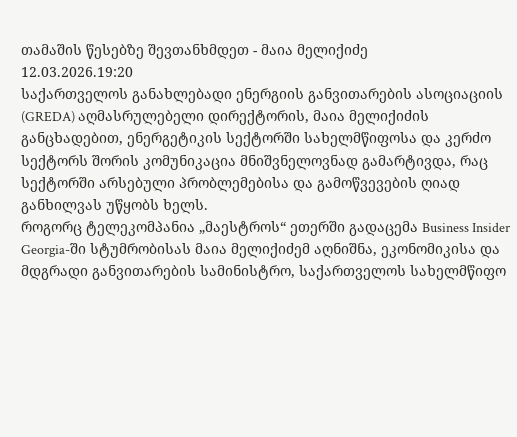თამაშის წესებზე შევთანხმდეთ - მაია მელიქიძე
12.03.2026.19:20
საქართველოს განახლებადი ენერგიის განვითარების ასოციაციის (GREDA) აღმასრულებელი დირექტორის, მაია მელიქიძის განცხადებით, ენერგეტიკის სექტორში სახელმწიფოსა და კერძო სექტორს შორის კომუნიკაცია მნიშვნელოვნად გამარტივდა, რაც სექტორში არსებული პრობლემებისა და გამოწვევების ღიად განხილვას უწყობს ხელს.
როგორც ტელეკომპანია „მაესტროს“ ეთერში გადაცემა Business Insider Georgia-ში სტუმრობისას მაია მელიქიძემ აღნიშნა, ეკონომიკისა და მდგრადი განვითარების სამინისტრო, საქართველოს სახელმწიფო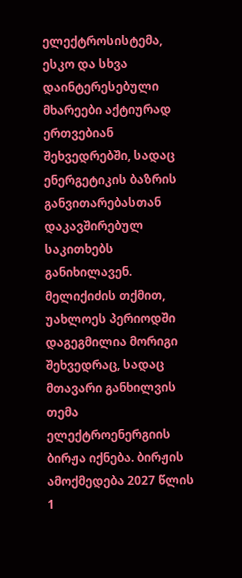ელექტროსისტემა, ესკო და სხვა დაინტერესებული მხარეები აქტიურად ერთვებიან შეხვედრებში, სადაც ენერგეტიკის ბაზრის განვითარებასთან დაკავშირებულ საკითხებს განიხილავენ. მელიქიძის თქმით, უახლოეს პერიოდში დაგეგმილია მორიგი შეხვედრაც, სადაც მთავარი განხილვის თემა ელექტროენერგიის ბირჟა იქნება. ბირჟის ამოქმედება 2027 წლის 1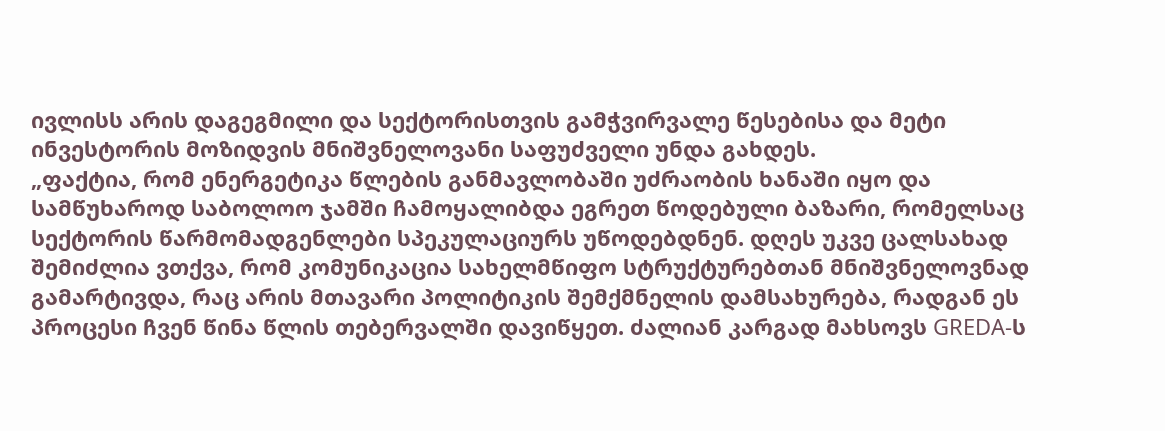ივლისს არის დაგეგმილი და სექტორისთვის გამჭვირვალე წესებისა და მეტი ინვესტორის მოზიდვის მნიშვნელოვანი საფუძველი უნდა გახდეს.
„ფაქტია, რომ ენერგეტიკა წლების განმავლობაში უძრაობის ხანაში იყო და სამწუხაროდ საბოლოო ჯამში ჩამოყალიბდა ეგრეთ წოდებული ბაზარი, რომელსაც სექტორის წარმომადგენლები სპეკულაციურს უწოდებდნენ. დღეს უკვე ცალსახად შემიძლია ვთქვა, რომ კომუნიკაცია სახელმწიფო სტრუქტურებთან მნიშვნელოვნად გამარტივდა, რაც არის მთავარი პოლიტიკის შემქმნელის დამსახურება, რადგან ეს პროცესი ჩვენ წინა წლის თებერვალში დავიწყეთ. ძალიან კარგად მახსოვს GREDA-ს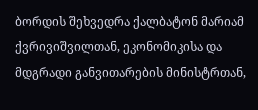ბორდის შეხვედრა ქალბატონ მარიამ ქვრივიშვილთან, ეკონომიკისა და მდგრადი განვითარების მინისტრთან,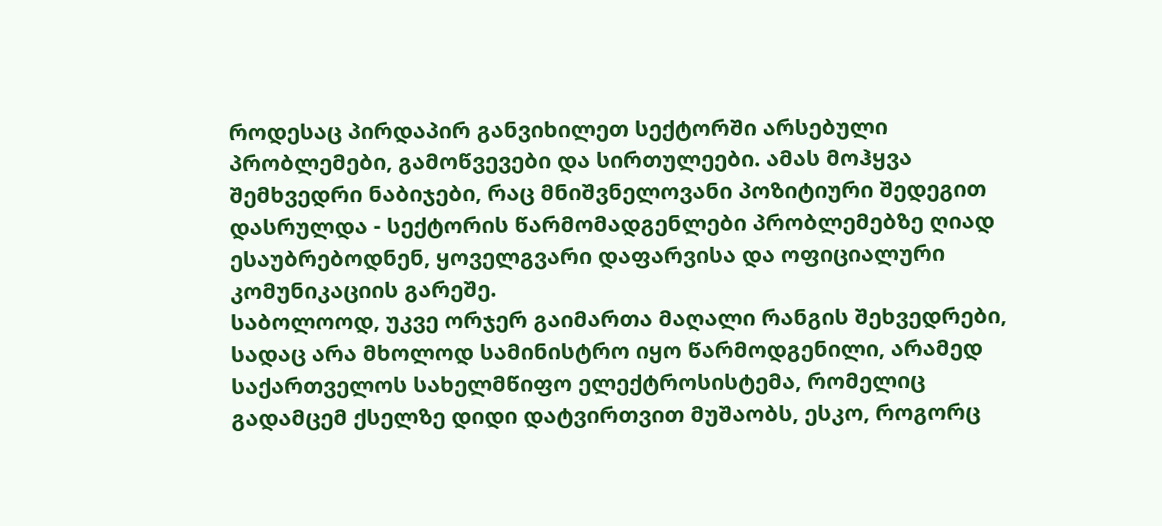როდესაც პირდაპირ განვიხილეთ სექტორში არსებული პრობლემები, გამოწვევები და სირთულეები. ამას მოჰყვა შემხვედრი ნაბიჯები, რაც მნიშვნელოვანი პოზიტიური შედეგით დასრულდა - სექტორის წარმომადგენლები პრობლემებზე ღიად ესაუბრებოდნენ, ყოველგვარი დაფარვისა და ოფიციალური კომუნიკაციის გარეშე.
საბოლოოდ, უკვე ორჯერ გაიმართა მაღალი რანგის შეხვედრები, სადაც არა მხოლოდ სამინისტრო იყო წარმოდგენილი, არამედ საქართველოს სახელმწიფო ელექტროსისტემა, რომელიც გადამცემ ქსელზე დიდი დატვირთვით მუშაობს, ესკო, როგორც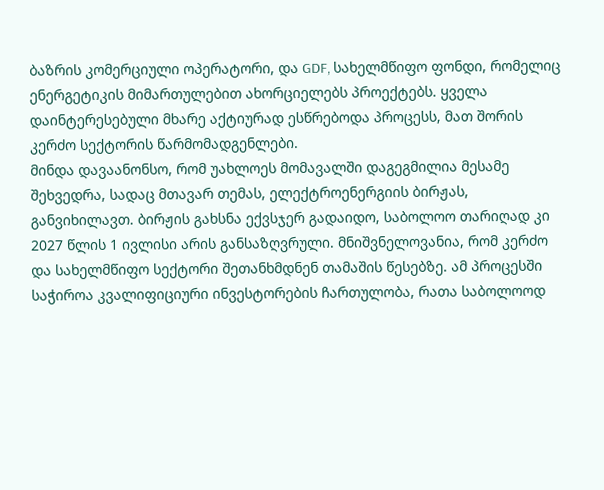ბაზრის კომერციული ოპერატორი, და GDF, სახელმწიფო ფონდი, რომელიც ენერგეტიკის მიმართულებით ახორციელებს პროექტებს. ყველა დაინტერესებული მხარე აქტიურად ესწრებოდა პროცესს, მათ შორის კერძო სექტორის წარმომადგენლები.
მინდა დავაანონსო, რომ უახლოეს მომავალში დაგეგმილია მესამე შეხვედრა, სადაც მთავარ თემას, ელექტროენერგიის ბირჟას, განვიხილავთ. ბირჟის გახსნა ექვსჯერ გადაიდო, საბოლოო თარიღად კი 2027 წლის 1 ივლისი არის განსაზღვრული. მნიშვნელოვანია, რომ კერძო და სახელმწიფო სექტორი შეთანხმდნენ თამაშის წესებზე. ამ პროცესში საჭიროა კვალიფიციური ინვესტორების ჩართულობა, რათა საბოლოოდ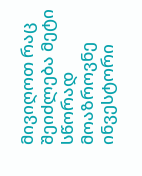მივიღოთ რაც შეიძლება მეტი სწორად მოაზროვნე ინვესტორი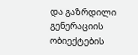და გაზრდილი გენერაციის ობიექტების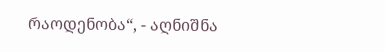რაოდენობა“, - აღნიშნა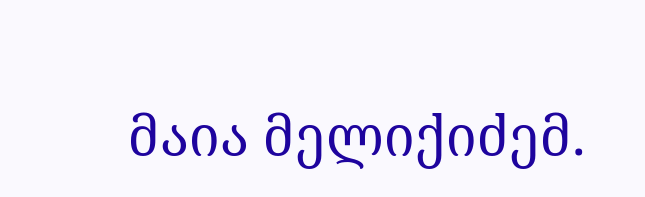მაია მელიქიძემ.